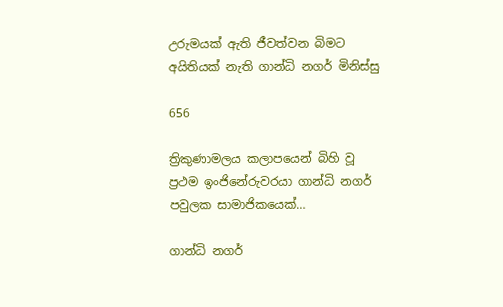උරුමයක් ඇති ජීවත්වන බිමට අයිතියක් නැති ගාන්ධි නගර් මිනිස්සු

656

ත්‍රිකුණාමලය කලාපයෙන් බිහි වූ ප්‍රථම ඉංජිනේරුවරයා ගාන්ධි නගර් පවුලක සාමාජිකයෙක්…

ගාන්ධි නගර්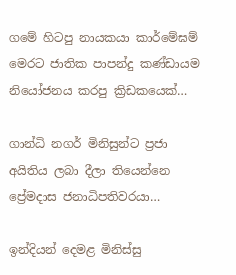ගමේ හිටපු නායකයා කාර්මේඝම් මෙරට ජාතික පාපන්දු කණ්ඩායම නියෝජනය කරපු ක්‍රිඩකයෙක්…

ගාන්ධි නගර් මිනිසුන්ට ප්‍රජා අයිතිය ලබා දීලා තියෙන්නෙ ප්‍රේමදාස ජනාධිපතිවරයා…

ඉන්දියන් දෙමළ මිනිස්සු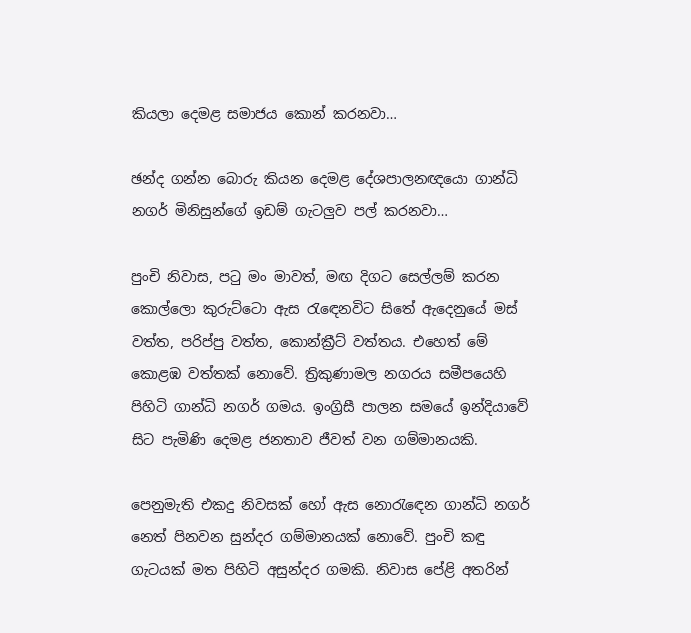කියලා දෙමළ සමාජය කොන් කරනවා…

ඡන්ද ගන්න බොරු කියන දෙමළ දේශපාලනඥයො ගාන්ධි නගර් මිනිසුන්ගේ ඉඩම් ගැටලුව පල් කරනවා…

පුංචි නිවාස, පටු මං මාවත්, මඟ දිගට සෙල්ලම් කරන කොල්ලො කුරුට්ටො ඇස රැඳෙනවිට සිතේ ඇදෙනුයේ මස් වත්ත, පරිප්පු වත්ත, කොන්ක්‍රීට් වත්තය. එහෙත් මේ කොළඹ වත්තක් නොවේ. ත්‍රිකුණාමල නගරය සමීපයෙහි පිහිටි ගාන්ධි නගර් ගමය. ඉංග්‍රිසී පාලන සමයේ ඉන්දියාවේ සිට පැමිණි දෙමළ ජනතාව ජීවත් වන ගම්මානයකි.

පෙනුමැති එකදු නිවසක් හෝ ඇස නොරැඳෙන ගාන්ධි නගර් නෙත් පිනවන සුන්දර ගම්මානයක් නොවේ. පුංචි කඳු ගැටයක් මත පිහිටි අසුන්දර ගමකි. නිවාස පේළි අතරින්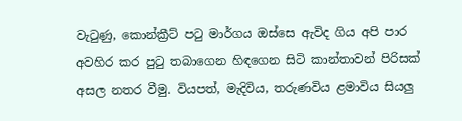වැටුණු, කොන්ක්‍රීට් පටු මාර්ගය ඔස්සෙ ඇවිද ගිය අපි පාර අවහිර කර පුටු තබාගෙන හිඳගෙන සිටි කාන්තාවන් පිරිසක් අසල නතර වීමු. වියපත්, මැදිවිය, තරුණවිය ළමාවිය සියලු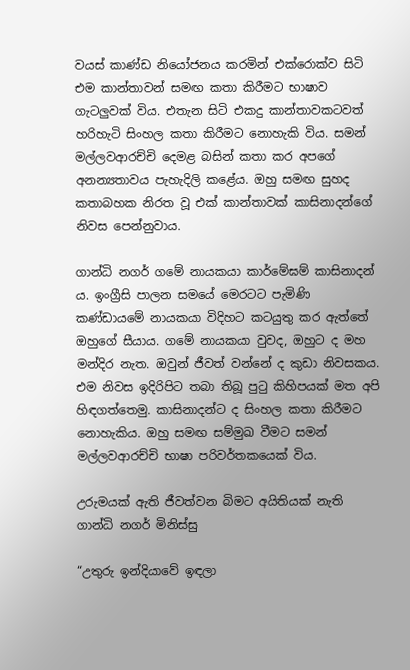වයස් කාණ්ඩ නියෝජනය කරමින් එක්රොක්ව සිටි එම කාන්තාවන් සමඟ කතා කිරීමට භාෂාව ගැටලුවක් විය. එතැන සිටි එකදු කාන්තාවකටවත් හරිහැටි සිංහල කතා කිරීමට නොහැකි විය. සමන් මල්ලවආරච්චි දෙමළ බසින් කතා කර අපගේ අනන්‍යතාවය පැහැදිලි කළේය. ඔහු සමඟ සුහද කතාබහක නිරත වූ එක් කාන්තාවක් කාසිනාදන්ගේ නිවස පෙන්නුවාය.

ගාන්ධි නගර් ගමේ නායකයා කාර්මේඝම් කාසිනාදන් ය. ඉංග්‍රීසි පාලන සමයේ මෙරටට පැමිණි කණ්ඩායමේ නායකයා විදිහට කටයුතු කර ඇත්තේ ඔහුගේ සීයාය. ගමේ නායකයා වුවද, ඔහුට ද මහ මන්දිර නැත. ඔවුන් ජීවත් වන්නේ ද කුඩා නිවසකය. එම නිවස ඉදිරිපිට තබා තිබූ පුටු කිහිපයක් මත අපි හිඳගත්තෙමු. කාසිනාදන්ට ද සිංහල කතා කිරීමට නොහැකිය. ඔහු සමඟ සම්මුඛ වීමට සමන් මල්ලවආරච්චි භාෂා පරිවර්තකයෙක් විය.

උරුමයක් ඇති ජීවත්වන බිමට අයිතියක් නැති ගාන්ධි නගර් මිනිස්සු

“උතුරු ඉන්දියාවේ ඉඳලා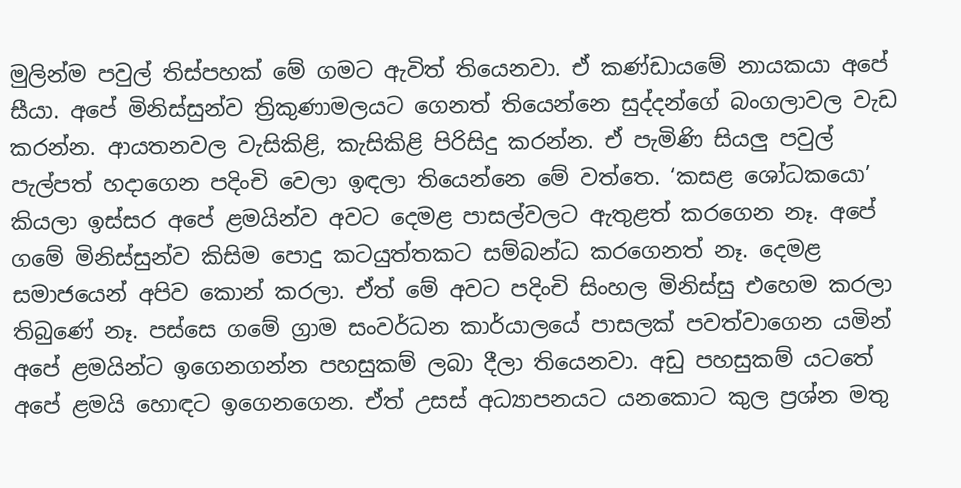මුලින්ම පවුල් තිස්පහක් මේ ගමට ඇවිත් තියෙනවා. ඒ කණ්ඩායමේ නායකයා අපේ සීයා. අපේ මිනිස්සුන්ව ත්‍රිකුණාමලයට ගෙනත් තියෙන්නෙ සුද්දන්ගේ බංගලාවල වැඩ කරන්න. ආයතනවල වැසිකිළි, කැසිකිළි පිරිසිදු කරන්න. ඒ පැමිණි සියලු පවුල් පැල්පත් හදාගෙන පදිංචි වෙලා ඉඳලා තියෙන්නෙ මේ වත්තෙ. ‘කසළ ශෝධකයො’ කියලා ඉස්සර අපේ ළමයින්ව අවට දෙමළ පාසල්වලට ඇතුළත් කරගෙන නෑ. අපේ ගමේ මිනිස්සුන්ව කිසිම පොදු කටයුත්තකට සම්බන්ධ කරගෙනත් නෑ. දෙමළ සමාජයෙන් අපිව කොන් කරලා. ඒත් මේ අවට පදිංචි සිංහල මිනිස්සු එහෙම කරලා තිබුණේ නෑ. පස්සෙ ගමේ ග්‍රාම සංවර්ධන කාර්යාලයේ පාසලක් පවත්වාගෙන යමින් අපේ ළමයින්ට ඉගෙනගන්න පහසුකම් ලබා දීලා තියෙනවා. අඩු පහසුකම් යටතේ අපේ ළමයි හොඳට ඉගෙනගෙන. ඒත් උසස් අධ්‍යාපනයට යනකොට කුල ප්‍රශ්න මතු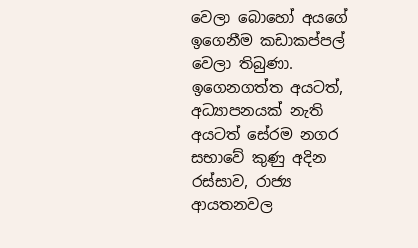වෙලා බොහෝ අයගේ ඉගෙනීම කඩාකප්පල් වෙලා තිබුණා. ඉගෙනගත්ත අයටත්, අධ්‍යාපනයක් නැති අයටත් සේරම නගර සභාවේ කුණු අදින රස්සාව, රාජ්‍ය ආයතනවල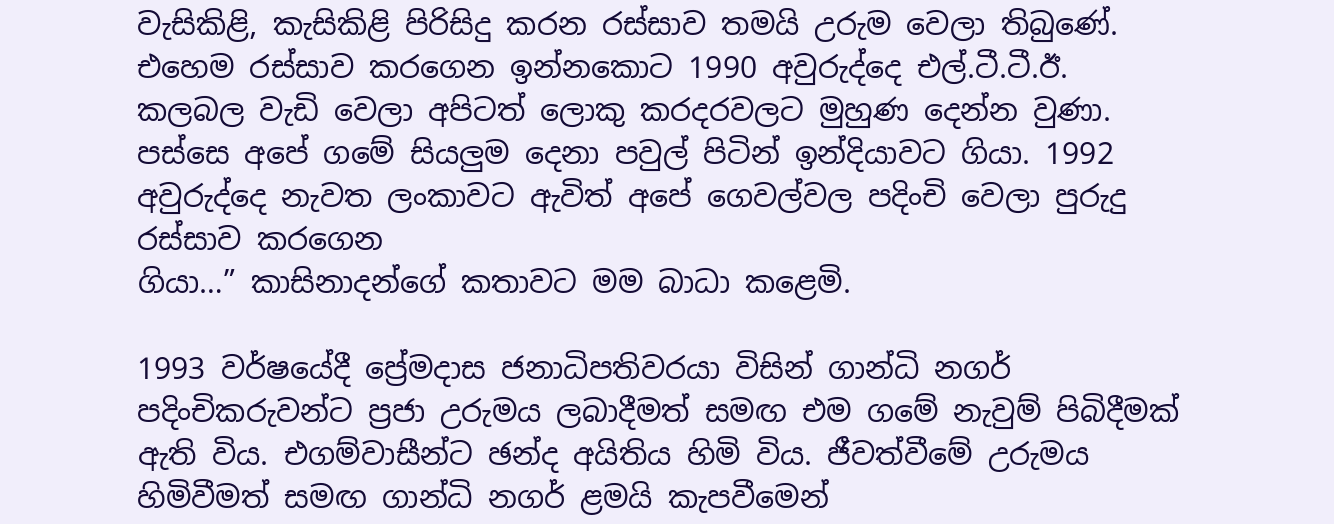වැසිකිළි, කැසිකිළි පිරිසිදු කරන රස්සාව තමයි උරුම වෙලා තිබුණේ. එහෙම රස්සාව කරගෙන ඉන්නකොට 1990 අවුරුද්දෙ එල්.ටී.ටී.ඊ. කලබල වැඩි වෙලා අපිටත් ලොකු කරදරවලට මුහුණ දෙන්න වුණා. පස්සෙ අපේ ගමේ සියලුම දෙනා පවුල් පිටින් ඉන්දියාවට ගියා. 1992 අවුරුද්දෙ නැවත ලංකාවට ඇවිත් අපේ ගෙවල්වල පදිංචි වෙලා පුරුදු රස්සාව කරගෙන
ගියා…” කාසිනාදන්ගේ කතාවට මම බාධා කළෙමි.

1993 වර්ෂයේදී ප්‍රේමදාස ජනාධිපතිවරයා විසින් ගාන්ධි නගර් පදිංචිකරුවන්ට ප්‍රජා උරුමය ලබාදීමත් සමඟ එම ගමේ නැවුම් පිබිදීමක් ඇති විය. එගම්වාසීන්ට ඡන්ද අයිතිය හිමි විය. ජීවත්වීමේ උරුමය හිමිවීමත් සමඟ ගාන්ධි නගර් ළමයි කැපවීමෙන්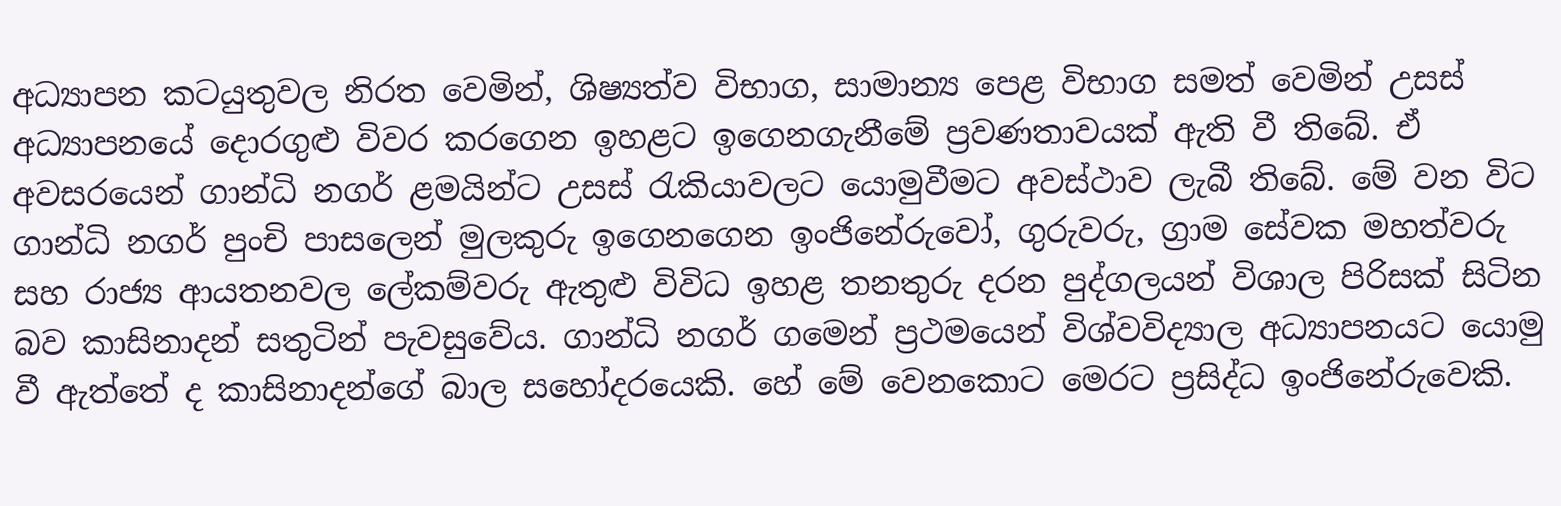අධ්‍යාපන කටයුතුවල නිරත වෙමින්, ශිෂ්‍යත්ව විභාග, සාමාන්‍ය පෙළ විභාග සමත් වෙමින් උසස් අධ්‍යාපනයේ දොරගුළු විවර කරගෙන ඉහළට ඉගෙනගැනීමේ ප්‍රවණතාවයක් ඇති වී තිබේ. ඒ අවසරයෙන් ගාන්ධි නගර් ළමයින්ට උසස් රැකියාවලට යොමුවීමට අවස්ථාව ලැබී තිබේ. මේ වන විට ගාන්ධි නගර් පුංචි පාසලෙන් මුලකුරු ඉගෙනගෙන ඉංජිනේරුවෝ, ගුරුවරු, ග්‍රාම සේවක මහත්වරු සහ රාජ්‍ය ආයතනවල ලේකම්වරු ඇතුළු විවිධ ඉහළ තනතුරු දරන පුද්ගලයන් විශාල පිරිසක් සිටින බව කාසිනාදන් සතුටින් පැවසුවේය. ගාන්ධි නගර් ගමෙන් ප්‍රථමයෙන් විශ්වවිද්‍යාල අධ්‍යාපනයට යොමු වී ඇත්තේ ද කාසිනාදන්ගේ බාල සහෝදරයෙකි. හේ මේ වෙනකොට මෙරට ප්‍රසිද්ධ ඉංජිනේරුවෙකි.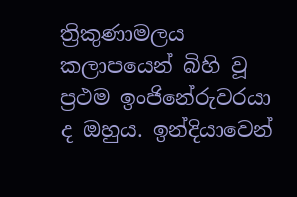ත්‍රිකුණාමලය කලාපයෙන් බිහි වූ ප්‍රථම ඉංජිනේරුවරයා ද ඔහුය. ඉන්දියාවෙන්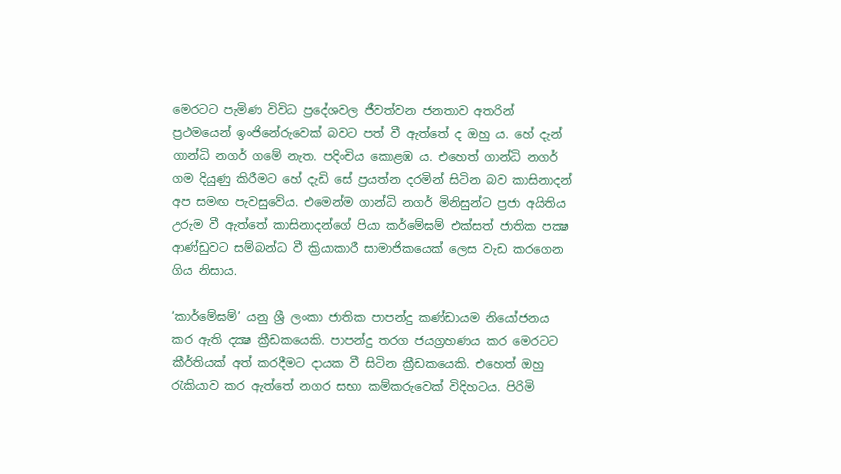මෙරටට පැමිණ විවිධ ප්‍රදේශවල ජීවත්වන ජනතාව අතරින් ප්‍රථමයෙන් ඉංජිනේරුවෙක් බවට පත් වී ඇත්තේ ද ඔහු ය. හේ දැන් ගාන්ධි නගර් ගමේ නැත. පදිංචිය කොළඹ ය. එහෙත් ගාන්ධි නගර් ගම දියුණු කිරීමට හේ දැඩි සේ ප්‍රයත්න දරමින් සිටින බව කාසිනාදන් අප සමඟ පැවසුවේය. එමෙන්ම ගාන්ධි නගර් මිනිසුන්ට ප්‍රජා අයිතිය උරුම වී ඇත්තේ කාසිනාදන්ගේ පියා කර්මේඝම් එක්සත් ජාතික පක්‍ෂ ආණ්ඩුවට සම්බන්ධ වී ක්‍රියාකාරී සාමාජිකයෙක් ලෙස වැඩ කරගෙන ගිය නිසාය.

‘කාර්මේඝම්’ යනු ශ්‍රී ලංකා ජාතික පාපන්දු කණ්ඩායම නියෝජනය කර ඇති දක්‍ෂ ක්‍රීඩකයෙකි. පාපන්දු තරග ජයග්‍රහණය කර මෙරටට කීර්තියක් අත් කරදීමට දායක වී සිටින ක්‍රීඩකයෙකි. එහෙත් ඔහු රැකියාව කර ඇත්තේ නගර සභා කම්කරුවෙක් විදිහටය. පිරිමි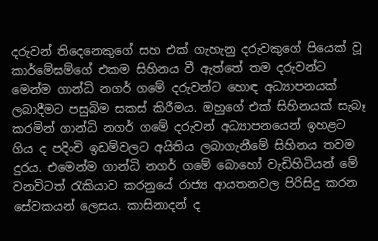දරුවන් තිදෙනෙකුගේ සහ එක් ගැහැනු දරුවකුගේ පියෙක් වූ කාර්මේඝම්ගේ එකම සිහිනය වී ඇත්තේ තම දරුවන්ට මෙන්ම ගාන්ධි නගර් ගමේ දරුවන්ට හොඳ අධ්‍යාපනයක් ලබාදීමට පසුබිම සකස් කිරීමය. ඔහුගේ එක් සිහිනයක් සැබෑ කරමින් ගාන්ධි නගර් ගමේ දරුවන් අධ්‍යාපනයෙන් ඉහළට ගිය ද පදිංචි ඉඩම්වලට අයිතිය ලබාගැනීමේ සිහිනය තවම දුරය. එමෙන්ම ගාන්ධි නගර් ගමේ බොහෝ වැඩිහිටියන් මේ වනවිටත් රැකියාව කරනුයේ රාජ්‍ය ආයතනවල පිරිසිදු කරන සේවකයන් ලෙසය. කාසිනාදන් ද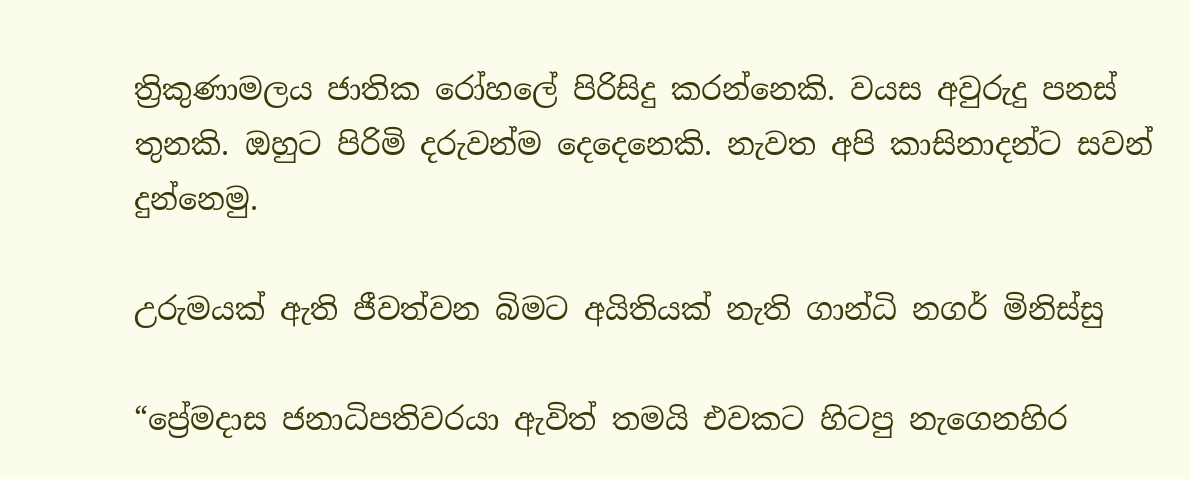ත්‍රිකුණාමලය ජාතික රෝහලේ පිරිසිදු කරන්නෙකි. වයස අවුරුදු පනස් තුනකි. ඔහුට පිරිමි දරුවන්ම දෙදෙනෙකි. නැවත අපි කාසිනාදන්ට සවන් දුන්නෙමු.

උරුමයක් ඇති ජීවත්වන බිමට අයිතියක් නැති ගාන්ධි නගර් මිනිස්සු

“ප්‍රේමදාස ජනාධිපතිවරයා ඇවිත් තමයි එවකට හිටපු නැගෙනහිර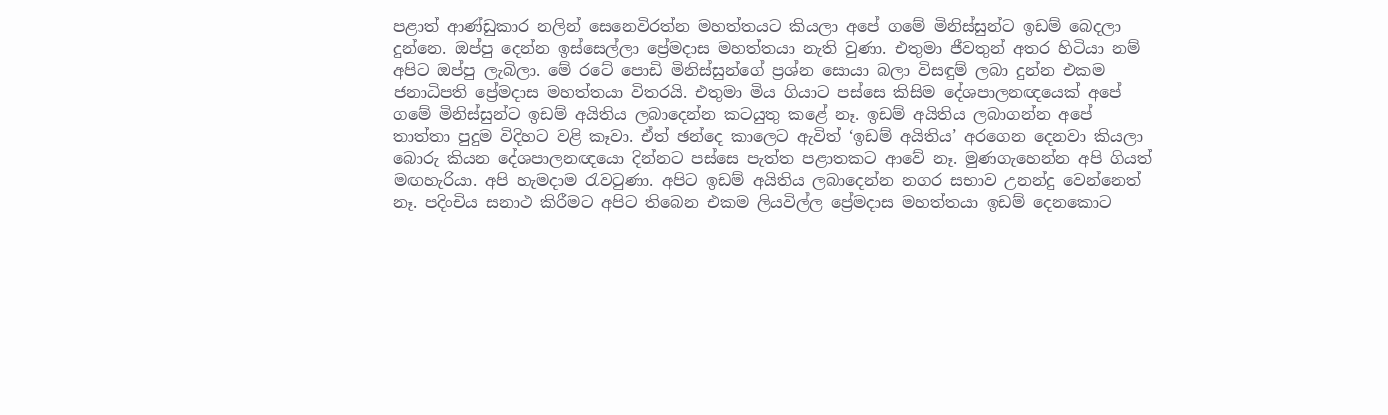පළාත් ආණ්ඩුකාර නලින් සෙනෙවිරත්න මහත්තයට කියලා අපේ ගමේ මිනිස්සුන්ට ඉඩම් බෙදලා දුන්නෙ. ඔප්පු දෙන්න ඉස්සෙල්ලා ප්‍රේමදාස මහත්තයා නැති වුණා. එතුමා ජීවතුන් අතර හිටියා නම් අපිට ඔප්පු ලැබිලා. මේ රටේ පොඩි මිනිස්සුන්ගේ ප්‍රශ්න සොයා බලා විසඳුම් ලබා දුන්න එකම ජනාධිපති ප්‍රේමදාස මහත්තයා විතරයි. එතුමා මිය ගියාට පස්සෙ කිසිම දේශපාලනඥයෙක් අපේ ගමේ මිනිස්සුන්ට ඉඩම් අයිතිය ලබාදෙන්න කටයුතු කළේ නෑ. ඉඩම් අයිතිය ලබාගන්න අපේ තාත්තා පුදුම විදිහට වළි කෑවා. ඒත් ඡන්දෙ කාලෙට ඇවිත් ‘ඉඩම් අයිතිය’ අරගෙන දෙනවා කියලා බොරු කියන දේශපාලනඥයො දින්නට පස්සෙ පැත්ත පළාතකට ආවේ නෑ. මුණගැහෙන්න අපි ගියත් මඟහැරියා. අපි හැමදාම රැවටුණා. අපිට ඉඩම් අයිතිය ලබාදෙන්න නගර සභාව උනන්දු වෙන්නෙත් නෑ. පදිංචිය සනාථ කිරීමට අපිට තිබෙන එකම ලියවිල්ල ප්‍රේමදාස මහත්තයා ඉඩම් දෙනකොට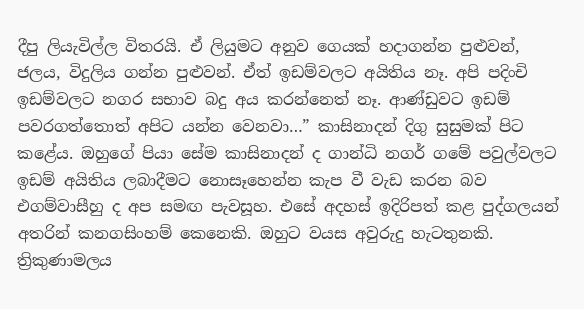දීපු ලියැවිල්ල විතරයි. ඒ ලියුමට අනුව ගෙයක් හදාගන්න පුළුවන්, ජලය, විදුලිය ගන්න පුළුවන්. ඒත් ඉඩම්වලට අයිතිය නෑ. අපි පදිංචි ඉඩම්වලට නගර සභාව බදු අය කරන්නෙත් නෑ. ආණ්ඩුවට ඉඩම් පවරගත්තොත් අපිට යන්න වෙනවා…” කාසිනාදන් දිගු සුසුමක් පිට කළේය. ඔහුගේ පියා සේම කාසිනාදන් ද ගාන්ධි නගර් ගමේ පවුල්වලට ඉඩම් අයිතිය ලබාදීමට නොසෑහෙන්න කැප වී වැඩ කරන බව එගම්වාසීහු ද අප සමඟ පැවසූහ. එසේ අදහස් ඉදිරිපත් කළ පුද්ගලයන් අතරින් කනගසිංහම් කෙනෙකි. ඔහුට වයස අවුරුදු හැටතුනකි. ත්‍රිකුණාමලය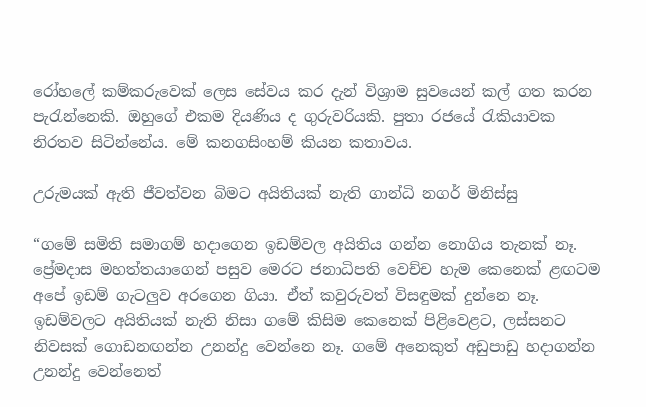රෝහලේ කම්කරුවෙක් ලෙස සේවය කර දැන් විශ්‍රාම සුවයෙන් කල් ගත කරන පැරැන්නෙකි. ඔහුගේ එකම දියණිය ද ගුරුවරියකි. පුතා රජයේ රැකියාවක නිරතව සිටින්නේය. මේ කනගසිංහම් කියන කතාවය.

උරුමයක් ඇති ජීවත්වන බිමට අයිතියක් නැති ගාන්ධි නගර් මිනිස්සු

“ගමේ සමිති සමාගම් හදාගෙන ඉඩම්වල අයිතිය ගන්න නොගිය තැනක් නෑ. ප්‍රේමදාස මහත්තයාගෙන් පසුව මෙරට ජනාධිපති වෙච්ච හැම කෙනෙක් ළඟටම අපේ ඉඩම් ගැටලුව අරගෙන ගියා. ඒත් කවුරුවත් විසඳුමක් දුන්නෙ නෑ. ඉඩම්වලට අයිතියක් නැති නිසා ගමේ කිසිම කෙනෙක් පිළිවෙළට, ලස්සනට නිවසක් ගොඩනඟන්න උනන්දු වෙන්නෙ නෑ. ගමේ අනෙකුත් අඩුපාඩු හදාගන්න උනන්දු වෙන්නෙත්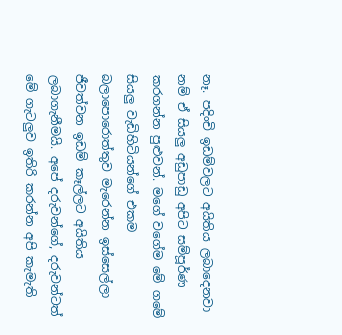නෑ. පදිංචි ඉඩම්වලට අයිතිය ලබාදෙනවා නම් ඒ සියලු අඩුපාඩු අපිට සම්පූර්ණ කරගන්න පුළුවන්. මගේ වගේම මේ ගමේ සියලු වැඩිහිටියන්ගේ එකම බලාපොරොත්තුව මැරෙන්න ඉස්සෙල්ලා ජීවත්වන ඉඩම් කෑල්ලට අයිතිය ලබාගැනීමයි. අපේ දරුවන්ගේ, දරුවන්ටත් මේ ගැටලුව ඉතිරි කරන්න අපි කැමැති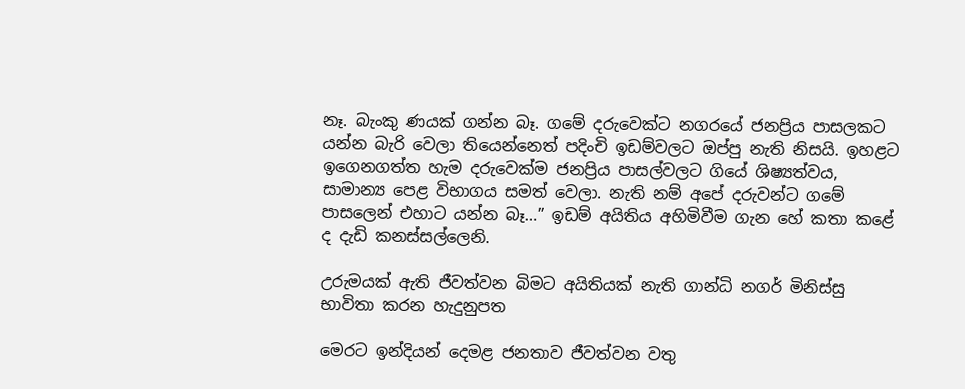නෑ. බැංකු ණයක් ගන්න බෑ. ගමේ දරුවෙක්ට නගරයේ ජනප්‍රිය පාසලකට යන්න බැරි වෙලා තියෙන්නෙත් පදිංචි ඉඩම්වලට ඔප්පු නැති නිසයි. ඉහළට ඉගෙනගත්ත හැම දරුවෙක්ම ජනප්‍රිය පාසල්වලට ගියේ ශිෂ්‍යත්වය, සාමාන්‍ය පෙළ විභාගය සමත් වෙලා. නැති නම් අපේ දරුවන්ට ගමේ පාසලෙන් එහාට යන්න බෑ…” ඉඩම් අයිතිය අහිමිවීම ගැන හේ කතා කළේ ද දැඩි කනස්සල්ලෙනි.

උරුමයක් ඇති ජීවත්වන බිමට අයිතියක් නැති ගාන්ධි නගර් මිනිස්සු
භාවිතා කරන හැදුනුපත

මෙරට ඉන්දියන් දෙමළ ජනතාව ජීවත්වන වතු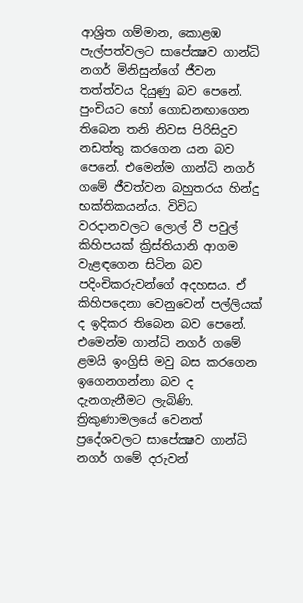ආශ්‍රිත ගම්මාන, කොළඹ පැල්පත්වලට සාපේක්‍ෂව ගාන්ධි නගර් මිනිසුන්ගේ ජීවන තත්ත්වය දියුණු බව පෙනේ. පුංචියට හෝ ගොඩනඟාගෙන තිබෙන තනි නිවස පිරිසිදුව නඩත්තු කරගෙන යන බව පෙනේ. එමෙන්ම ගාන්ධි නගර් ගමේ ජීවත්වන බහුතරය හින්දු භක්තිකයන්ය. විවිධ වරදානවලට ලොල් වී පවුල් කිහිපයක් ක්‍රිස්තියානි ආගම වැළඳගෙන සිටින බව පදිංචිකරුවන්ගේ අදහසය. ඒ කිහිපදෙනා වෙනුවෙන් පල්ලියක් ද ඉදිකර තිබෙන බව පෙනේ. එමෙන්ම ගාන්ධි නගර් ගමේ ළමයි ඉංග්‍රිසි මවු බස කරගෙන ඉගෙනගන්නා බව ද දැනගැනීමට ලැබිණි. ත්‍රිකුණාමලයේ වෙනත් ප්‍රදේශවලට සාපේක්‍ෂව ගාන්ධි නගර් ගමේ දරුවන්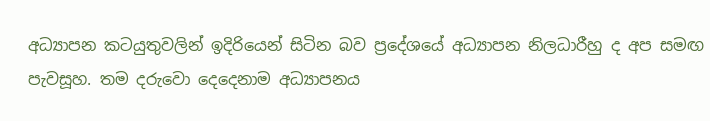අධ්‍යාපන කටයුතුවලින් ඉදිරියෙන් සිටින බව ප්‍රදේශයේ අධ්‍යාපන නිලධාරීහු ද අප සමඟ පැවසූහ. තම දරුවො දෙදෙනාම අධ්‍යාපනය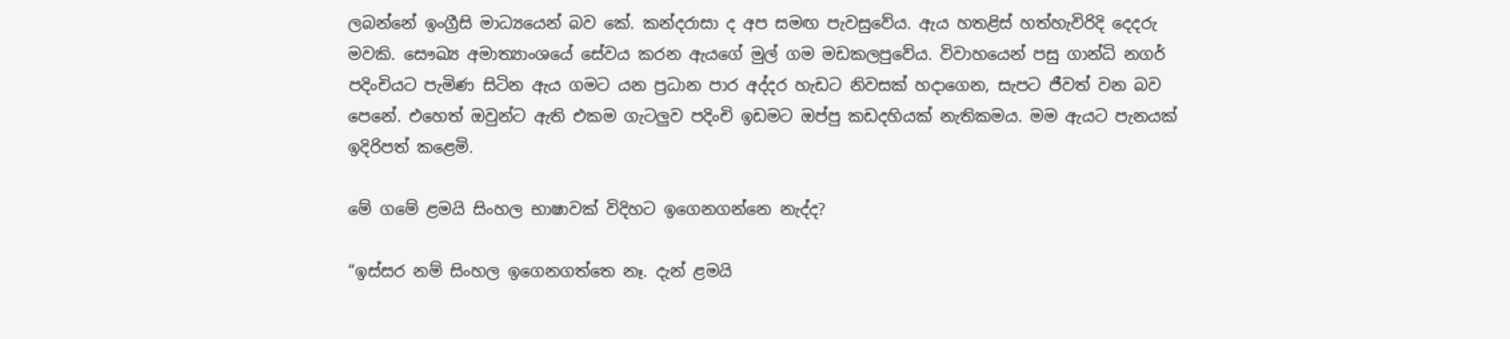ලබන්නේ ඉංග්‍රීසි මාධ්‍යයෙන් බව කේ. කන්දරාසා ද අප සමඟ පැවසුවේය. ඇය හතළිස් හත්හැවිරිදි දෙදරු මවකි. සෞඛ්‍ය අමාත්‍යාංශයේ සේවය කරන ඇයගේ මුල් ගම මඩකලපුවේය. විවාහයෙන් පසු ගාන්ධි නගර් පදිංචියට පැමිණ සිටින ඇය ගමට යන ප්‍රධාන පාර අද්දර හැඩට නිවසක් හදාගෙන, සැපට ජීවත් වන බව පෙනේ. එහෙත් ඔවුන්ට ඇති එකම ගැටලුව පදිංචි ඉඩමට ඔප්පු කඩදහියක් නැතිකමය. මම ඇයට පැනයක් ඉදිරිපත් කළෙමි.

මේ ගමේ ළමයි සිංහල භාෂාවක් විදිහට ඉගෙනගන්නෙ නැද්ද?

“ඉස්සර නම් සිංහල ඉගෙනගත්තෙ නෑ. දැන් ළමයි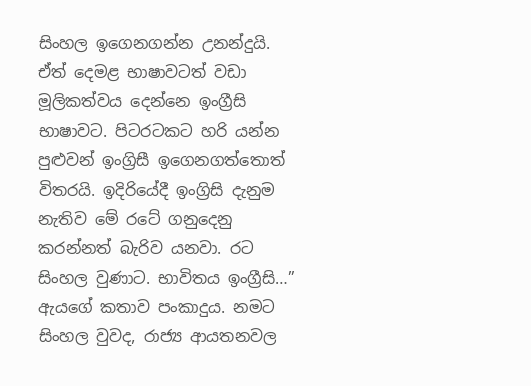සිංහල ඉගෙනගන්න උනන්දුයි. ඒත් දෙමළ භාෂාවටත් වඩා මූලිකත්වය දෙන්නෙ ඉංග්‍රීසි භාෂාවට. පිටරටකට හරි යන්න පුළුවන් ඉංග්‍රිසී ඉගෙනගත්තොත් විතරයි. ඉදිරියේදී ඉංග්‍රිසි දැනුම නැතිව මේ රටේ ගනුදෙනු කරන්නත් බැරිව යනවා. රට සිංහල වුණාට. භාවිතය ඉංග්‍රීසි…” ඇයගේ කතාව පංකාදුය. නමට සිංහල වුවද, රාජ්‍ය ආයතනවල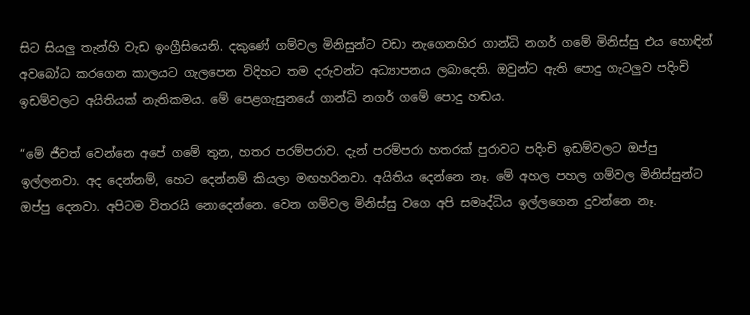සිට සියලු තැන්හි වැඩ ඉංග්‍රීසියෙනි. දකුණේ ගම්වල මිනිසුන්ට වඩා නැගෙනහිර ගාන්ධි නගර් ගමේ මිනිස්සු එය හොඳින් අවබෝධ කරගෙන කාලයට ගැලපෙන විදිහට තම දරුවන්ට අධ්‍යාපනය ලබාදෙති. ඔවුන්ට ඇති පොදු ගැටලුව පදිංචි ඉඩම්වලට අයිතියක් නැතිකමය. මේ පෙළගැසුනයේ ගාන්ධි නගර් ගමේ පොදු හඬය.

“මේ ජීවත් වෙන්නෙ අපේ ගමේ තුන, හතර පරම්පරාව. දැන් පරම්පරා හතරක් පුරාවට පදිංචි ඉඩම්වලට ඔප්පු ඉල්ලනවා. අද දෙන්නම්, හෙට දෙන්නම් කියලා මඟහරිනවා. අයිතිය දෙන්නෙ නෑ. මේ අහල පහල ගම්වල මිනිස්සුන්ට ඔප්පු දෙනවා. අපිටම විතරයි නොදෙන්නෙ. වෙන ගම්වල මිනිස්සු වගෙ අපි සමෘද්ධිය ඉල්ලගෙන දුවන්නෙ නෑ.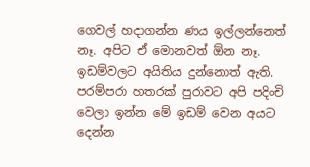ගෙවල් හදාගන්න ණය ඉල්ලන්නෙත් නෑ. අපිට ඒ මොනවත් ඕන නෑ. ඉඩම්වලට අයිතිය දුන්නොත් ඇති. පරම්පරා හතරක් පුරාවට අපි පදිංචි වෙලා ඉන්න මේ ඉඩම් වෙන අයට දෙන්න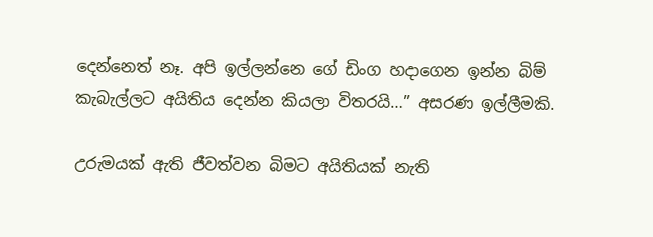දෙන්නෙත් නෑ. අපි ඉල්ලන්නෙ ගේ ඩිංග හදාගෙන ඉන්න බිම් කැබැල්ලට අයිතිය දෙන්න කියලා විතරයි…” අසරණ ඉල්ලීමකි.

උරුමයක් ඇති ජීවත්වන බිමට අයිතියක් නැති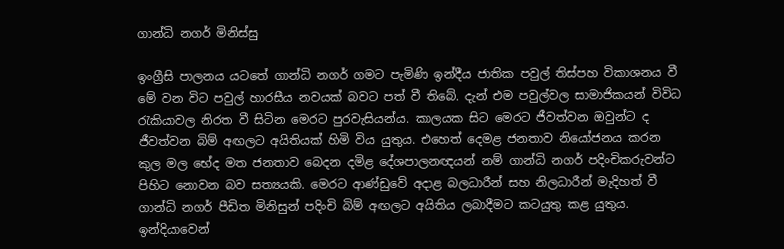ගාන්ධි නගර් මිනිස්සු

ඉංග්‍රීසි පාලනය යටතේ ගාන්ධි නගර් ගමට පැමිණි ඉන්දීය ජාතික පවුල් තිස්පහ විකාශනය වී මේ වන විට පවුල් හාරසීය නවයක් බවට පත් වී තිබේ. දැන් එම පවුල්වල සාමාජිකයන් විවිධ රැකියාවල නිරත වී සිටින මෙරට පුරවැසියන්ය. කාලයක සිට මෙරට ජීවත්වන ඔවුන්ට ද ජීවත්වන බිම් අඟලට අයිතියක් හිමි විය යුතුය. එහෙත් දෙමළ ජනතාව නියෝජනය කරන කුල මල භේද මත ජනතාව බෙදන දමිළ දේශපාලනඥයන් නම් ගාන්ධි නගර් පදිංචිකරුවන්ට පිහිට නොවන බව සත්‍යයකි. මෙරට ආණ්ඩුවේ අදාළ බලධාරීන් සහ නිලධාරීන් මැදිහත් වී ගාන්ධි නගර් පීඩිත මිනිසුන් පදිංචි බිම් අඟලට අයිතිය ලබාදීමට කටයුතු කළ යුතුය. ඉන්දියාවෙන්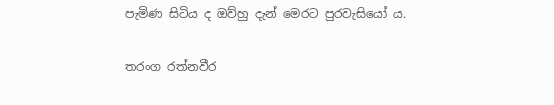පැමිණ සිටිය ද ඔව්හු දැන් මෙරට පුරවැසියෝ ය.

තරංග රත්නවීර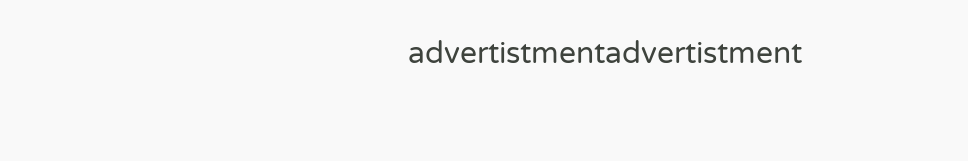advertistmentadvertistment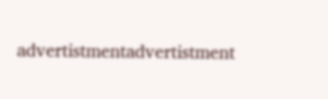advertistmentadvertistment